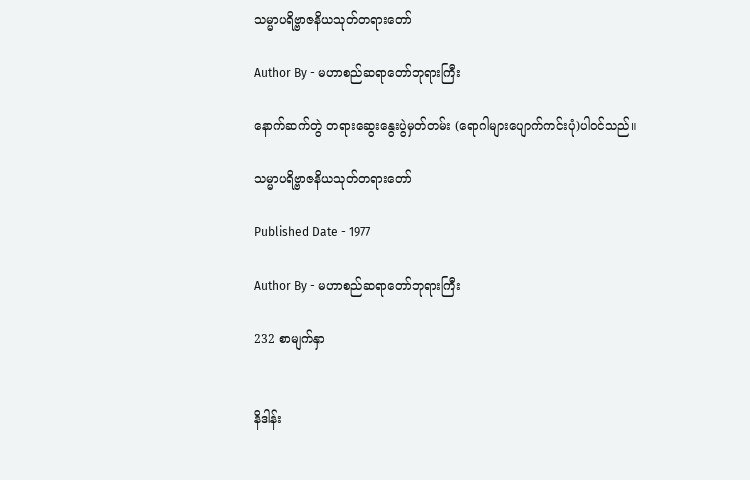သမ္မာပရိဗ္ဗာဇနိယသုတ်တရားတော်

Author By - မဟာစည်ဆရာတော်ဘုရားကြီး

နောက်ဆက်တွဲ တရားဆွေးနွေးပွဲမှတ်တမ်း (ရောဂါများပျောက်ကင်းပုံ)ပါဝင်သည်။

သမ္မာပရိဗ္ဗာဇနိယသုတ်တရားတော်

Published Date - 1977

Author By - မဟာစည်ဆရာတော်ဘုရားကြီး

232 စာမျက်နှာ


နိဒါန်း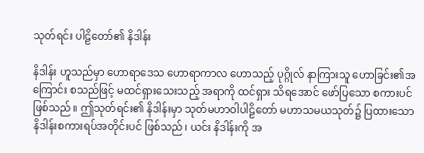သုတ်ရင်း ပါဠိတော်၏ နိဒါန်း

နိဒါန်း ဟူသည်မှာ ဟောရာဒေသ ဟောရာကာလ ဟောသည့် ပုဂ္ဂိုလ် နာကြားသူ ဟောခြင်း၏အကြောင်း စသည်ဖြင့် မထင်ရှားသေးသည့် အရာကို ထင်ရှား သိရအောင် ဖော်ပြသော စကားပင် ဖြစ်သည်။ ဤသုတ်ရင်း၏ နိဒါန်းမှာ သုတ်မဟာဝါပါဠိတော် မဟာသမယသုတ်၌ ပြထားသော နိဒါန်းစကားရပ်အတိုင်းပင် ဖြစ်သည်၊ ယင်း နိဒါန်းကို အ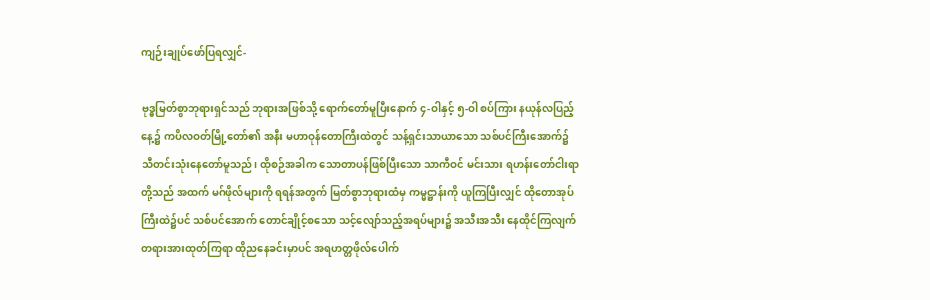ကျဉ်းချုပ်ဖော်ပြရလျှင်-

ဗုဒ္ဓမြတ်စွာဘုရားရှင်သည် ဘုရားအဖြစ်သို့ ရောက်တော်မူပြီးနောက် ၄-ဝါနှင့် ၅-ဝါ စပ်ကြား နယုန်လပြည့်နေ့၌ ကပိလဝတ်မြို့တော်၏ အနီး မဟာဝုန်တောကြီးထဲတွင် သန့်ရှင်းသာယာသော သစ်ပင်ကြီးအောက်၌ သီတင်းသုံးနေတော်မူသည်၊ ထိုစဉ်အခါက သောတာပန်ဖြစ်ပြီးသော သာကီဝင် မင်းသား ရဟန်းတော်ငါးရာတို့သည် အထက် မဂ်ဖိုလ်များကို ရရန်အတွက် မြတ်စွာဘုရားထံမှ ကမ္မဋ္ဌာန်းကို ယူကြပြီးလျှင် ထိုတောအုပ်ကြီးထဲ၌ပင် သစ်ပင်အောက် တောင်ချိုင့်စသော သင့်လျော်သည့်အရပ်များ၌ အသီးအသီး နေထိုင်ကြလျက်တရားအားထုတ်ကြရာ ထိုညနေခင်းမှာပင် အရဟတ္တဖိုလ်ပေါက်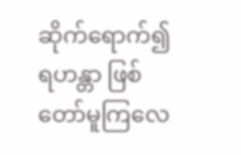ဆိုက်ရောက်၍ ရဟန္တာ ဖြစ်တော်မူကြလေ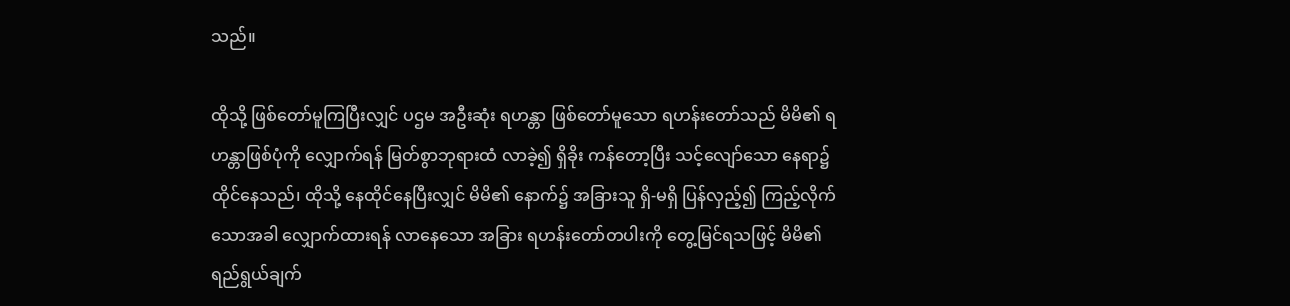သည်။

ထိုသို့ ဖြစ်တော်မူကြပြီးလျှင် ပဌမ အဦးဆုံး ရဟန္တာ ဖြစ်တော်မူသော ရဟန်းတော်သည် မိမိ၏ ရဟန္တာဖြစ်ပုံကို လျှောက်ရန် မြတ်စွာဘုရားထံ လာခဲ့၍ ရှိခိုး ကန်တော့ပြီး သင့်လျော်သော နေရာ၌ ထိုင်နေသည်၊ ထိုသို့ နေထိုင်နေပြီးလျှင် မိမိ၏ နောက်၌ အခြားသူ ရှိ-မရှိ ပြန်လှည့်၍ ကြည့်လိုက်သောအခါ လျှောက်ထားရန် လာနေသော အခြား ရဟန်းတော်တပါးကို တွေ့မြင်ရသဖြင့် မိမိ၏ ရည်ရွယ်ချက်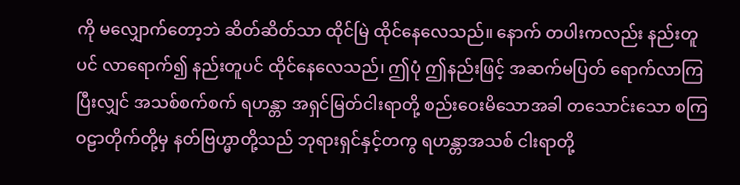ကို မလျှောက်တော့ဘဲ ဆိတ်ဆိတ်သာ ထိုင်မြဲ ထိုင်နေလေသည်။ နောက် တပါးကလည်း နည်းတူပင် လာရောက်၍ နည်းတူပင် ထိုင်နေလေသည်၊ ဤပုံ ဤနည်းဖြင့် အဆက်မပြတ် ရောက်လာကြပြီးလျှင် အသစ်စက်စက် ရဟန္တာ အရှင်မြတ်ငါးရာတို့ စည်းဝေးမိသောအခါ တသောင်းသော စကြဝဠာတိုက်တို့မှ နတ်ဗြဟ္မာတို့သည် ဘုရားရှင်နှင့်တကွ ရဟန္တာအသစ် ငါးရာတို့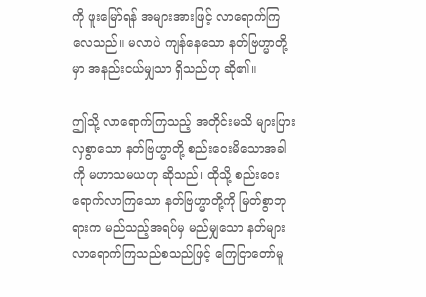ကို ဖူးမြော်ရန် အများအားဖြင့် လာရောက်ကြလေသည်။ မလာပဲ ကျန်နေသော နတ်ဗြဟ္မာတို့မှာ အနည်းငယ်မျှသာ ရှိသည်ဟု ဆို၏။

ဤသို့ လာရောက်ကြသည့် အတိုင်းမသိ များပြားလှစွာသော နတ်ဗြဟ္မာတို့ စည်းဝေးမိသောအခါကို မဟာသမယဟု ဆိုသည်၊ ထိုသို့ စည်းဝေးရောက်လာကြသော နတ်ဗြဟ္မာတို့ကို မြတ်စွာဘုရားက မည်သည့်အရပ်မှ မည်မျှသော နတ်များ လာရောက်ကြသည်စသည်ဖြင့် ကြေငြာတော်မူ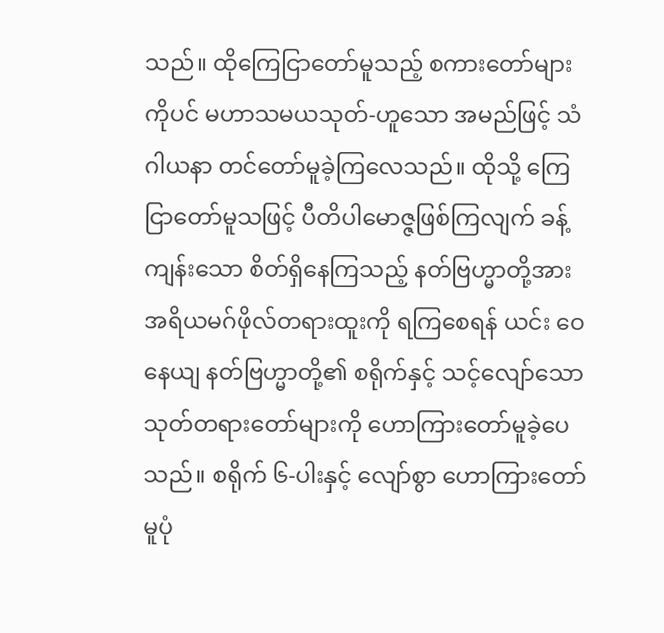သည်။ ထိုကြေငြာတော်မူသည့် စကားတော်များကိုပင် မဟာသမယသုတ်-ဟူသော အမည်ဖြင့် သံဂါယနာ တင်တော်မူခဲ့ကြလေသည်။ ထိုသို့ ကြေငြာတော်မူသဖြင့် ပီတိပါမောဇ္ဇဖြစ်ကြလျက် ခန့်ကျန်းသော စိတ်ရှိနေကြသည့် နတ်ဗြဟ္မာတို့အား အရိယမဂ်ဖိုလ်တရားထူးကို ရကြစေရန် ယင်း ဝေနေယျ နတ်ဗြဟ္မာတို့၏ စရိုက်နှင့် သင့်လျော်သော သုတ်တရားတော်များကို ဟောကြားတော်မူခဲ့ပေသည်။ စရိုက် ၆-ပါးနှင့် လျော်စွာ ဟောကြားတော်မူပုံ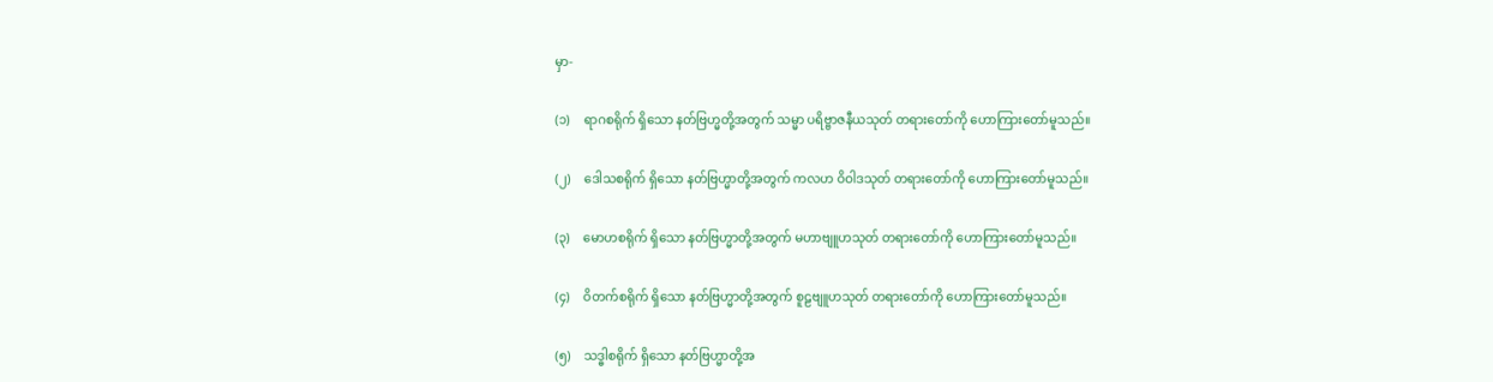မှာ-

(၁)    ရာဂစရိုက် ရှိသော နတ်ဗြဟ္မတို့အတွက် သမ္မာ ပရိဗ္ဗာဇနီယသုတ် တရားတော်ကို ဟောကြားတော်မူသည်။

(၂)    ဒေါသစရိုက် ရှိသော နတ်ဗြဟ္မာတို့အတွက် ကလဟ ဝိဝါဒသုတ် တရားတော်ကို ဟောကြားတော်မူသည်။

(၃)    မောဟစရိုက် ရှိသော နတ်ဗြဟ္မာတို့အတွက် မဟာဗျူဟသုတ် တရားတော်ကို ဟောကြားတော်မူသည်။

(၄)    ဝိတက်စရိုက် ရှိသော နတ်ဗြဟ္မာတို့အတွက် စူဠဗျူဟသုတ် တရားတော်ကို ဟောကြားတော်မူသည်။

(၅)    သဒ္ဓါစရိုက် ရှိသော နတ်ဗြဟ္မာတို့အ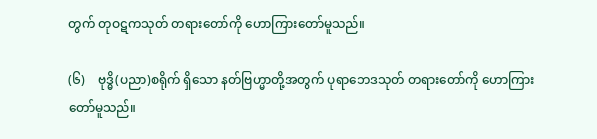တွက် တုဝဋကသုတ် တရားတော်ကို ဟောကြားတော်မူသည်။

(၆)    ဗုဒ္ဓိ(ပညာ)စရိုက် ရှိသော နတ်ဗြဟ္မာတို့အတွက် ပုရာဘေဒသုတ် တရားတော်ကို ဟောကြားတော်မူသည်။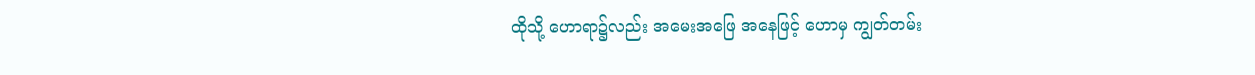ထိုသို့ ဟောရာ၌လည်း အမေးအဖြေ အနေဖြင့် ဟောမှ ကျွတ်တမ်း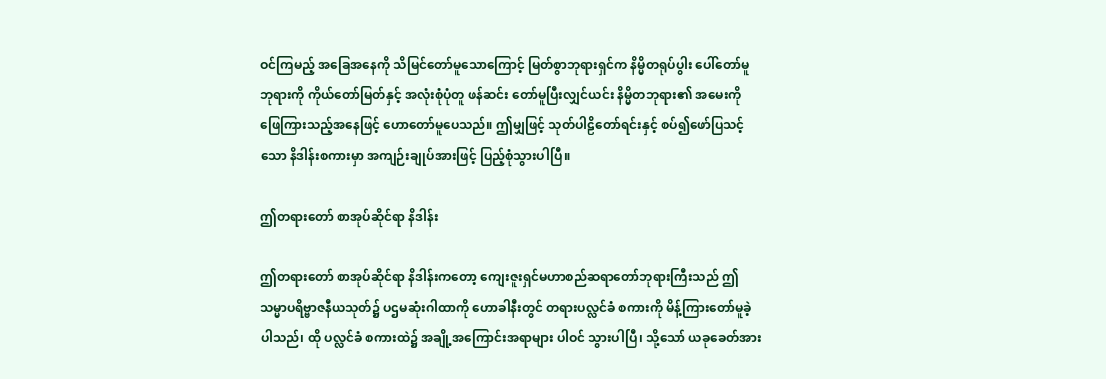ဝင်ကြမည့် အခြေအနေကို သိမြင်တော်မူသောကြောင့် မြတ်စွာဘုရားရှင်က နိမ္မိတရုပ်ပွါး ပေါ်တော်မူဘုရားကို ကိုယ်တော်မြတ်နှင့် အလုံးစုံပုံတူ ဖန်ဆင်း တော်မူပြီးလျှင်ယင်း နိမ္မိတဘုရား၏ အမေးကို ဖြေကြားသည့်အနေဖြင့် ဟောတော်မူပေသည်။ ဤမျှဖြင့် သုတ်ပါဠိတော်ရင်းနှင့် စပ်၍ဖော်ပြသင့်သော နိဒါန်းစကားမှာ အကျဉ်းချုပ်အားဖြင့် ပြည့်စုံသွားပါပြီ။

ဤတရားတော် စာအုပ်ဆိုင်ရာ နိဒါန်း

ဤတရားတော် စာအုပ်ဆိုင်ရာ နိဒါန်းကတော့ ကျေးဇူးရှင်မဟာစည်ဆရာတော်ဘုရားကြီးသည် ဤသမ္မာပရိဗ္ဗာဇနီယသုတ်၌ ပဌမဆုံးဂါထာကို ဟောခါနီးတွင် တရားပလ္လင်ခံ စကားကို မိန့်ကြားတော်မူခဲ့ပါသည်၊ ထို ပလ္လင်ခံ စကားထဲ၌ အချို့အကြောင်းအရာများ ပါဝင် သွားပါပြီ၊ သို့သော် ယခုခေတ်အား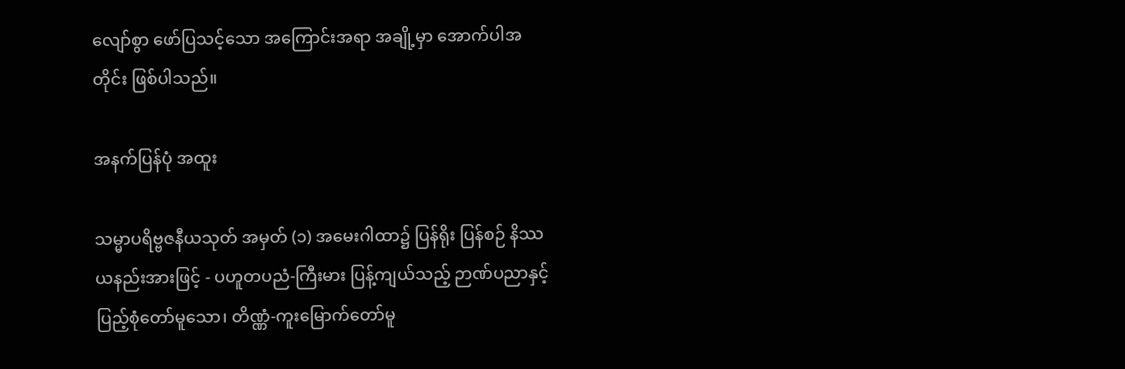လျော်စွာ ဖော်ပြသင့်သော အကြောင်းအရာ အချို့မှာ အောက်ပါအတိုင်း ဖြစ်ပါသည်။

အနက်ပြန်ပုံ အထူး

သမ္မာပရိဗ္ဗဇနီယသုတ် အမှတ် (၁) အမေးဂါထာ၌ ပြန်ရိုး ပြန်စဉ် နိဿယနည်းအားဖြင့် - ပဟူတပညံ-ကြီးမား ပြန့်ကျယ်သည့် ဉာဏ်ပညာနှင့် ပြည့်စုံတော်မူသော၊ တိဏ္ဏံ-ကူးမြောက်တော်မူ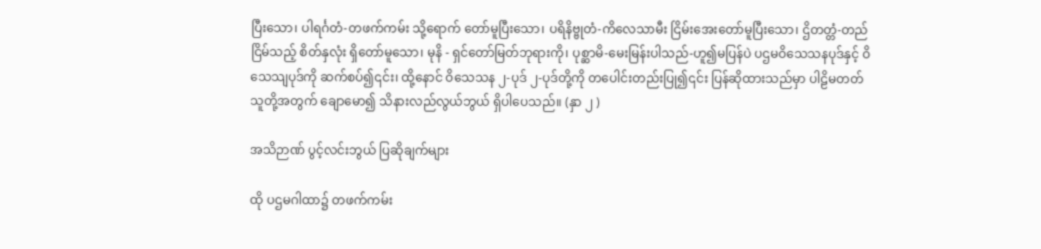ပြီးသော၊ ပါရင်္ဂတံ-တဖက်ကမ်း သို့ရောက် တော်မူပြီးသော၊ ပရိနိဗ္ဗုတံ-ကိလေသာမီး ငြိမ်းအေးတော်မူပြီးသော၊ ဌိတတ္တံ-တည်ငြိမ်သည့် စိတ်နှလုံး ရှိတော်မူသော၊ မုနိ - ရှင်တော်မြတ်ဘုရားကို၊ ပုစ္ဆာမိ-မေးမြန်းပါသည်-ဟူ၍မပြန်ပဲ ပဌမဝိသေသနပုဒ်နှင့် ဝိသေသျပုဒ်ကို ဆက်စပ်၍၎င်း၊ ထို့နောင် ဝိသေသန ၂-ပုဒ် ၂-ပုဒ်တို့ကို တပေါင်းတည်းပြု၍၎င်း ပြန်ဆိုထားသည်မှာ ပါဠိမတတ် သူတို့အတွက် ချောမော၍ သိနားလည်လွယ်ဘွယ် ရှိပါပေသည်။ (နှာ ၂ )

အသိဉာဏ် ပွင့်လင်းဘွယ် ပြဆိုချက်များ

ထို ပဌမဂါထာ၌ တဖက်ကမ်း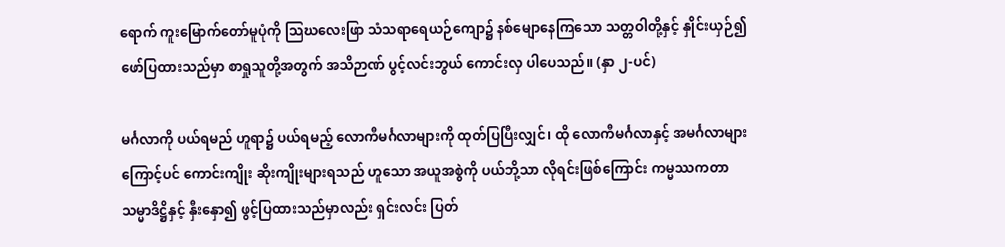ရောက် ကူးမြောက်တော်မူပုံကို သြဃလေးဖြာ သံသရာရေယဉ်ကျော၌ နစ်မျောနေကြသော သတ္တဝါတို့နှင့် နှိုင်းယှဉ်၍ ဖော်ပြထားသည်မှာ စာရှုသူတို့အတွက် အသိဉာဏ် ပွင့်လင်းဘွယ် ကောင်းလှ ပါပေသည်။ (နှာ ၂-ပင်)

မင်္ဂလာကို ပယ်ရမည် ဟူရာ၌ ပယ်ရမည့် လောကီမင်္ဂလာများကို ထုတ်ပြပြီးလျှင်၊ ထို လောကီမင်္ဂလာနှင့် အမင်္ဂလာများကြောင့်ပင် ကောင်းကျိုး ဆိုးကျိုးများရသည် ဟူသော အယူအစွဲကို ပယ်ဘို့သာ လိုရင်းဖြစ်ကြောင်း ကမ္မဿကတာသမ္မာဒိဋ္ဌိနှင့် နှီးနှော၍ ဖွင့်ပြထားသည်မှာလည်း ရှင်းလင်း ပြတ်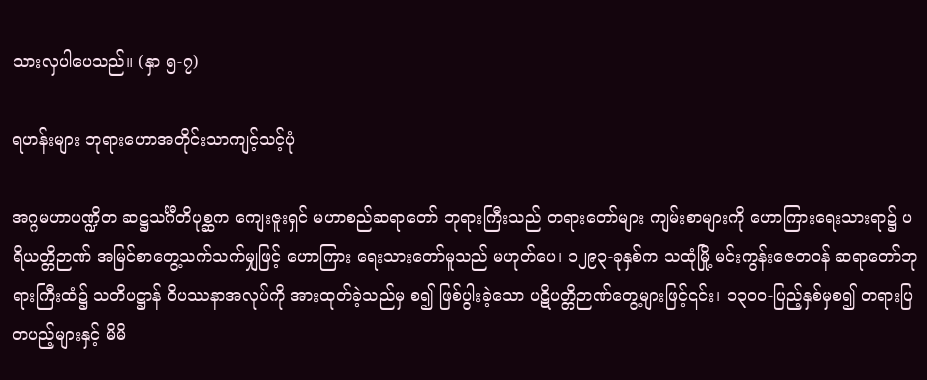သားလှပါပေသည်။ (နှာ ၅-၇)

ရဟန်းများ ဘုရားဟောအတိုင်းသာကျင့်သင့်ပုံ

အဂ္ဂမဟာပဏ္ဍိတ ဆဋ္ဌသင်္ဂီတိပုစ္ဆက ကျေးဇူးရှင် မဟာစည်ဆရာတော် ဘုရားကြီးသည် တရားတော်များ ကျမ်းစာများကို ဟောကြားရေးသားရာ၌ ပရိယတ္တိဉာဏ် အမြင်စာတွေ့သက်သက်မျှဖြင့် ဟောကြား ရေးသားတော်မူသည် မဟုတ်ပေ၊ ၁၂၉၃-ခုနှစ်က သထုံမြို့ မင်းကွန်းဇေတဝန် ဆရာတော်ဘုရားကြီးထံ၌ သတိပဋ္ဌာန် ဝိပဿနာအလုပ်ကို အားထုတ်ခဲ့သည်မှ စ၍ ဖြစ်ပွါးခဲ့သော ပဋိပတ္တိဉာဏ်တွေ့များဖြင့်၎င်း၊ ၁၃၀ဝ-ပြည့်နှစ်မှစ၍ တရားပြ တပည့်များနှင့် မိမိ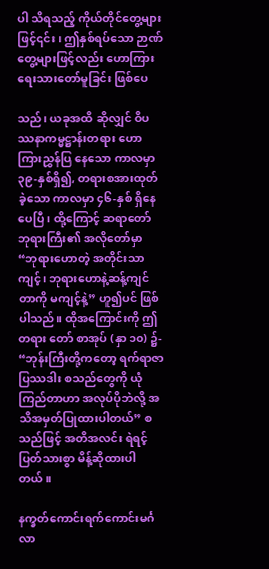ပါ သိရသည့် ကိုယ်တိုင်တွေ့များဖြင့်၎င်း၊ ဤနှစ်ရပ်သော ဉာဏ်တွေ့များဖြင့်လည်း ဟောကြားရေးသားတော်မူခြင်း ဖြစ်ပေ

သည်၊ ယခုအထိ ဆိုလျှင် ဝိပဿနာကမ္မဋ္ဌာန်းတရား ဟောကြားညွှန်ပြ နေသော ကာလမှာ ၃၉-နှစ်ရှိ၍, တရားစအားထုတ်ခဲ့သော ကာလမှာ ၄၆-နှစ် ရှိနေပေပြီ၊ ထို့ကြောင့် ဆရာတော် ဘုရားကြီး၏ အလိုတော်မှာ “ဘုရားဟောတဲ့ အတိုင်းသာကျင့်၊ ဘုရားဟောနဲ့ဆန့်ကျင်တာကို မကျင့်နဲ့” ဟူ၍ပင် ဖြစ်ပါသည်။ ထိုအကြောင်းကို ဤတရား တော် စာအုပ် (နှာ ၁၀) ၌- “ဘုန်းကြီးတို့ကတော့ ရက်ရာဇာ ပြဿဒါး စသည်တွေကို ယုံကြည်တာဟာ အလုပ်ပိုဘဲလို့ အသိအမှတ်ပြုထားပါတယ်” စသည်ဖြင့် အတိအလင်း ရဲရင့်ပြတ်သားစွာ မိန့်ဆိုထားပါတယ်။

နက္ခတ်ကောင်းရက်ကောင်းမင်္ဂလာ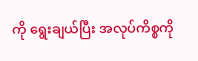ကို ရွေးချယ်ပြီး အလုပ်ကိစ္စကို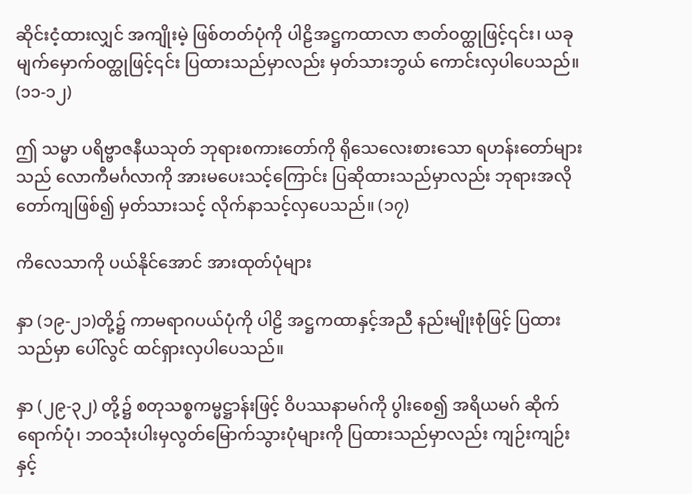ဆိုင်းငံ့ထားလျှင် အကျိုးမဲ့ ဖြစ်တတ်ပုံကို ပါဠိအဋ္ဌကထာလာ ဇာတ်ဝတ္ထုဖြင့်၎င်း၊ ယခု မျက်မှောက်ဝတ္ထုဖြင့်၎င်း ပြထားသည်မှာလည်း မှတ်သားဘွယ် ကောင်းလှပါပေသည်။ (၁၁-၁၂)

ဤ သမ္မာ ပရိဗ္ဗာဇနီယသုတ် ဘုရားစကားတော်ကို ရိုသေလေးစားသော ရဟန်းတော်များသည် လောကီမင်္ဂလာကို အားမပေးသင့်ကြောင်း ပြဆိုထားသည်မှာလည်း ဘုရားအလိုတော်ကျဖြစ်၍ မှတ်သားသင့် လိုက်နာသင့်လှပေသည်။ (၁၇)

ကိလေသာကို ပယ်နိုင်အောင် အားထုတ်ပုံများ

နှာ (၁၉-၂၁)တို့၌ ကာမရာဂပယ်ပုံကို ပါဠိ အဋ္ဌကထာနှင့်အညီ နည်းမျိုးစုံဖြင့် ပြထားသည်မှာ ပေါ်လွင် ထင်ရှားလှပါပေသည်။

နှာ (၂၉-၃၂) တို့၌ စတုသစ္စကမ္မဋ္ဌာန်းဖြင့် ဝိပဿနာမဂ်ကို ပွါးစေ၍ အရိယမဂ် ဆိုက်ရောက်ပုံ၊ ဘဝသုံးပါးမှလွတ်မြောက်သွားပုံများကို ပြထားသည်မှာလည်း ကျဉ်းကျဉ်းနှင့်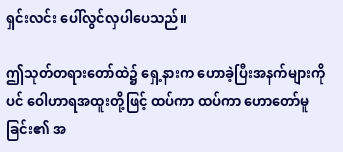ရှင်းလင်း ပေါ်လွင်လှပါပေသည်။

ဤသုတ်တရားတော်ထဲ၌ ရှေ့နားက ဟောခဲ့ပြီးအနက်များကိုပင် ဝေါဟာရအထူးတို့ဖြင့် ထပ်ကာ ထပ်ကာ ဟောတော်မူခြင်း၏ အ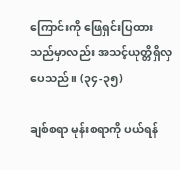ကြောင်းကို ဖြေရှင်းပြထားသည်မှာလည်း အသင့်ယုတ္တိရှိလှပေသည်။ (၃၄-၃၅)

ချစ်စရာ မုန်းစရာကို ပယ်ရန်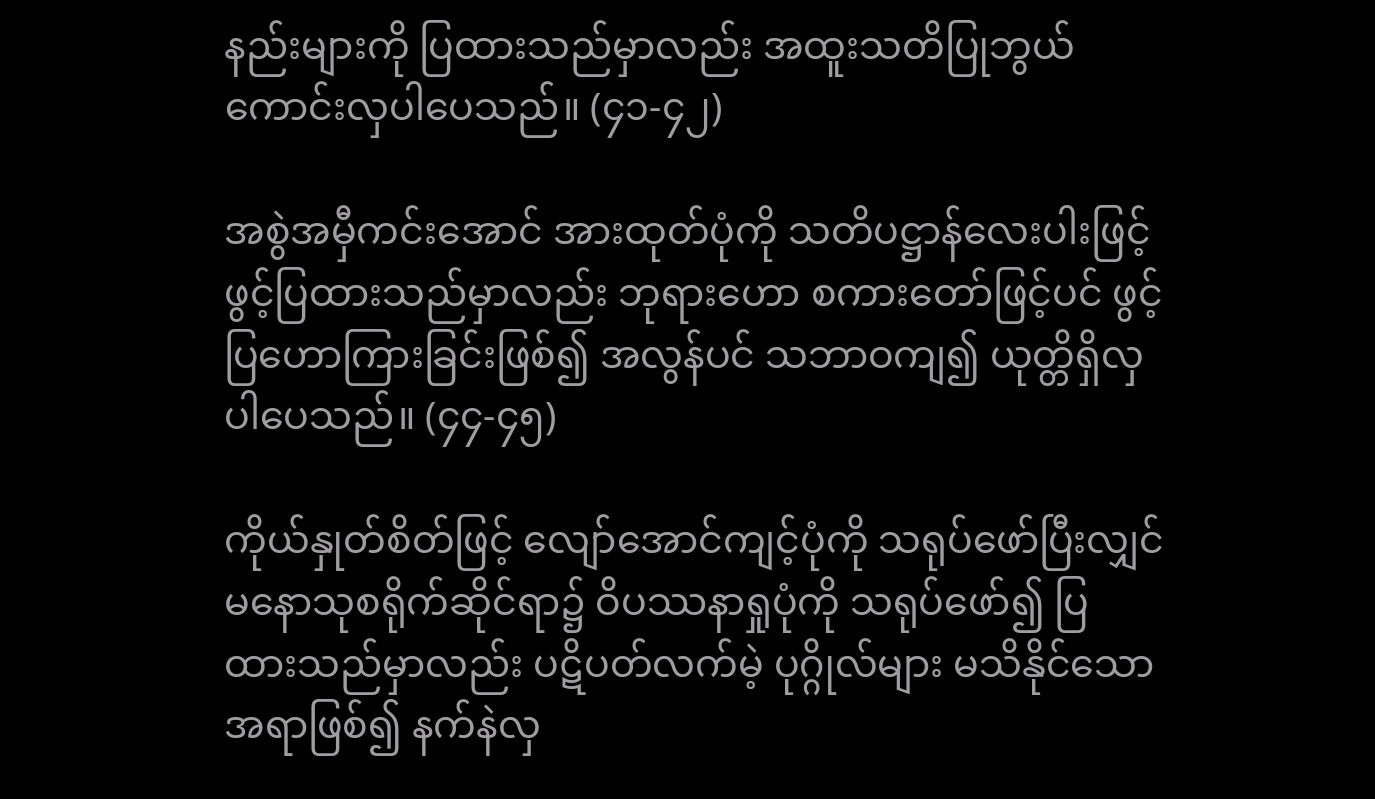နည်းများကို ပြထားသည်မှာလည်း အထူးသတိပြုဘွယ် ကောင်းလှပါပေသည်။ (၄၁-၄၂)

အစွဲအမှီကင်းအောင် အားထုတ်ပုံကို သတိပဋ္ဌာန်လေးပါးဖြင့် ဖွင့်ပြထားသည်မှာလည်း ဘုရားဟော စကားတော်ဖြင့်ပင် ဖွင့်ပြဟောကြားခြင်းဖြစ်၍ အလွန်ပင် သဘာဝကျ၍ ယုတ္တိရှိလှပါပေသည်။ (၄၄-၄၅)

ကိုယ်နှုတ်စိတ်ဖြင့် လျော်အောင်ကျင့်ပုံကို သရုပ်ဖော်ပြီးလျှင် မနောသုစရိုက်ဆိုင်ရာ၌ ဝိပဿနာရှုပုံကို သရုပ်ဖော်၍ ပြထားသည်မှာလည်း ပဋိပတ်လက်မဲ့ ပုဂ္ဂိုလ်များ မသိနိုင်သော အရာဖြစ်၍ နက်နဲလှ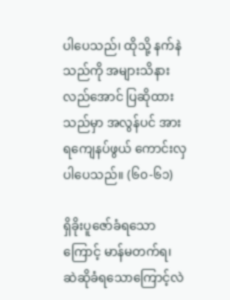ပါပေသည်၊ ထိုသို့ နက်နဲသည်ကို အများသိနားလည်အောင် ပြဆိုထားသည်မှာ အလွန်ပင် အားရကျေနပ်ဖွယ် ကောင်းလှပါပေသည်။ (၆၀-၆၁)

ရှိခိုးပူဇော်ခံရသောကြောင့် မာန်မတက်ရ၊ ဆဲဆိုခံရသောကြောင့်လဲ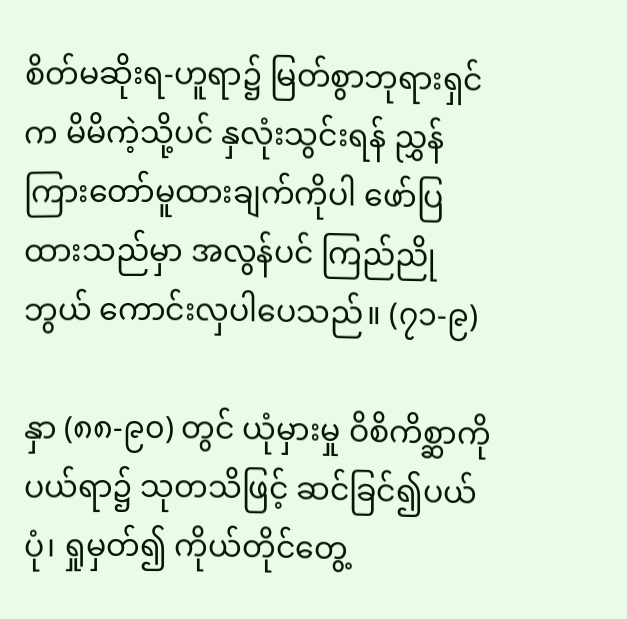စိတ်မဆိုးရ-ဟူရာ၌ မြတ်စွာဘုရားရှင်က မိမိကဲ့သို့ပင် နှလုံးသွင်းရန် ညွှန်ကြားတော်မူထားချက်ကိုပါ ဖော်ပြထားသည်မှာ အလွန်ပင် ကြည်ညိုဘွယ် ကောင်းလှပါပေသည်။ (၇၁-၉)

နှာ (၈၈-၉၀) တွင် ယုံမှားမှု ဝိစိကိစ္ဆာကိုပယ်ရာ၌ သုတသိဖြင့် ဆင်ခြင်၍ပယ်ပုံ၊ ရှုမှတ်၍ ကိုယ်တိုင်တွေ့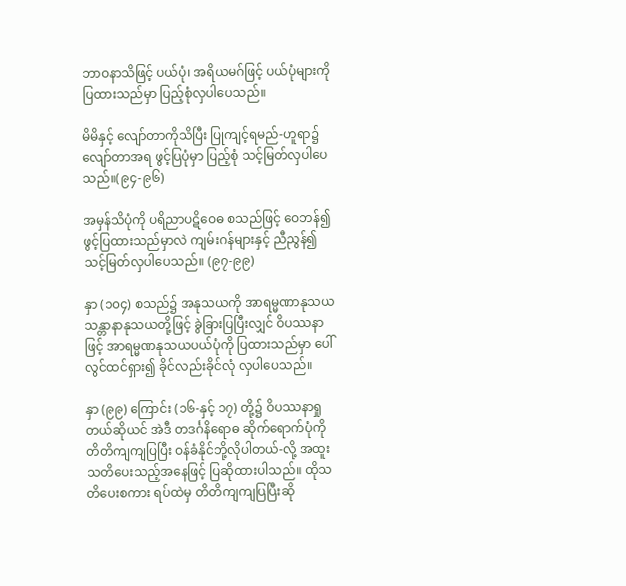ဘာဝနာသိဖြင့် ပယ်ပုံ၊ အရိယမဂ်ဖြင့် ပယ်ပုံများကို ပြထားသည်မှာ ပြည့်စုံလှပါပေသည်။

မိမိနှင့် လျော်တာကိုသိပြီး ပြုကျင့်ရမည်-ဟူရာ၌လျော်တာအရ ဖွင့်ပြပုံမှာ ပြည့်စုံ သင့်မြတ်လှပါပေသည်။(၉၄-၉၆)

အမှန်သိပုံကို ပရိညာပဋိဝေဓ စသည်ဖြင့် ဝေဘန်၍ ဖွင့်ပြထားသည်မှာလဲ ကျမ်းဂန်များနှင့် ညီညွန်၍ သင့်မြတ်လှပါပေသည်။ (၉၇-၉၉)

နှာ (၁၀၄) စသည်၌ အနုသယကို အာရမ္မဏာနုသယသန္တာနာနုသယတို့ဖြင့် ခွဲခြားပြပြီးလျှင် ဝိပဿနာဖြင့် အာရမ္မဏနုသယပယ်ပုံကို ပြထားသည်မှာ ပေါ်လွင်ထင်ရှား၍ ခိုင်လည်းခိုင်လုံ လှပါပေသည်။

နှာ (၉၉) ကြောင်း (၁၆-နှင့် ၁၇) တို့၌ ဝိပဿနာရှုတယ်ဆိုယင် အဲဒီ တဒင်္ဂနိရောဓ ဆိုက်ရောက်ပုံကို တိတိကျကျပြပြီး ဝန်ခံနိုင်ဘို့လိုပါတယ်-လို့ အထူးသတိပေးသည့်အနေဖြင့် ပြဆိုထားပါသည်။ ထိုသတိပေးစကား ရပ်ထဲမှ တိတိကျကျပြပြီးဆို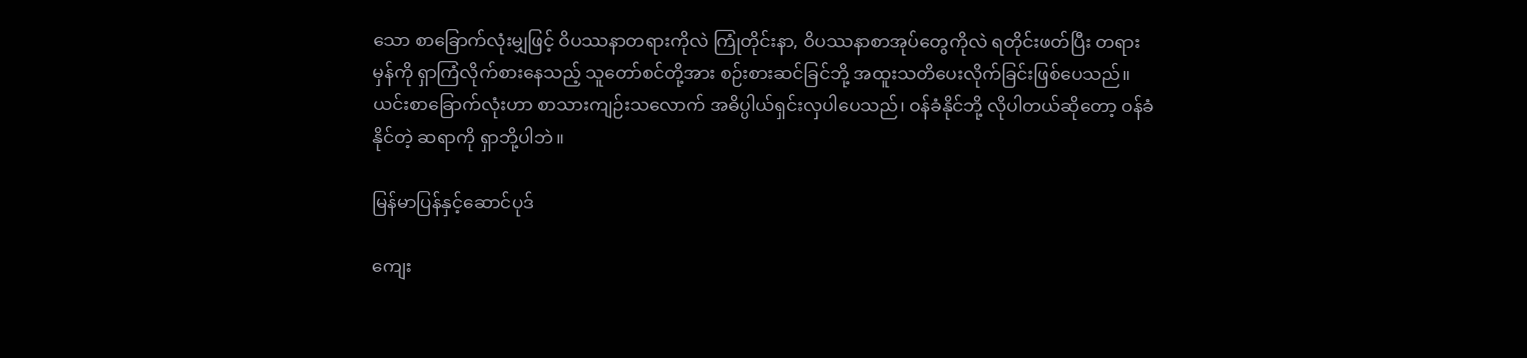သော စာခြောက်လုံးမျှဖြင့် ဝိပဿနာတရားကိုလဲ ကြုံတိုင်းနာ, ဝိပဿနာစာအုပ်တွေကိုလဲ ရတိုင်းဖတ်ပြီး တရားမှန်ကို ရှာကြံလိုက်စားနေသည့် သူတော်စင်တို့အား စဉ်းစားဆင်ခြင်ဘို့ အထူးသတိပေးလိုက်ခြင်းဖြစ်ပေသည်။ ယင်းစာခြောက်လုံးဟာ စာသားကျဉ်းသလောက် အဓိပ္ပါယ်ရှင်းလှပါပေသည်၊ ဝန်ခံနိုင်ဘို့ လိုပါတယ်ဆိုတော့ ဝန်ခံနိုင်တဲ့ ဆရာကို ရှာဘို့ပါဘဲ။

မြန်မာပြန်နှင့်ဆောင်ပုဒ်

ကျေး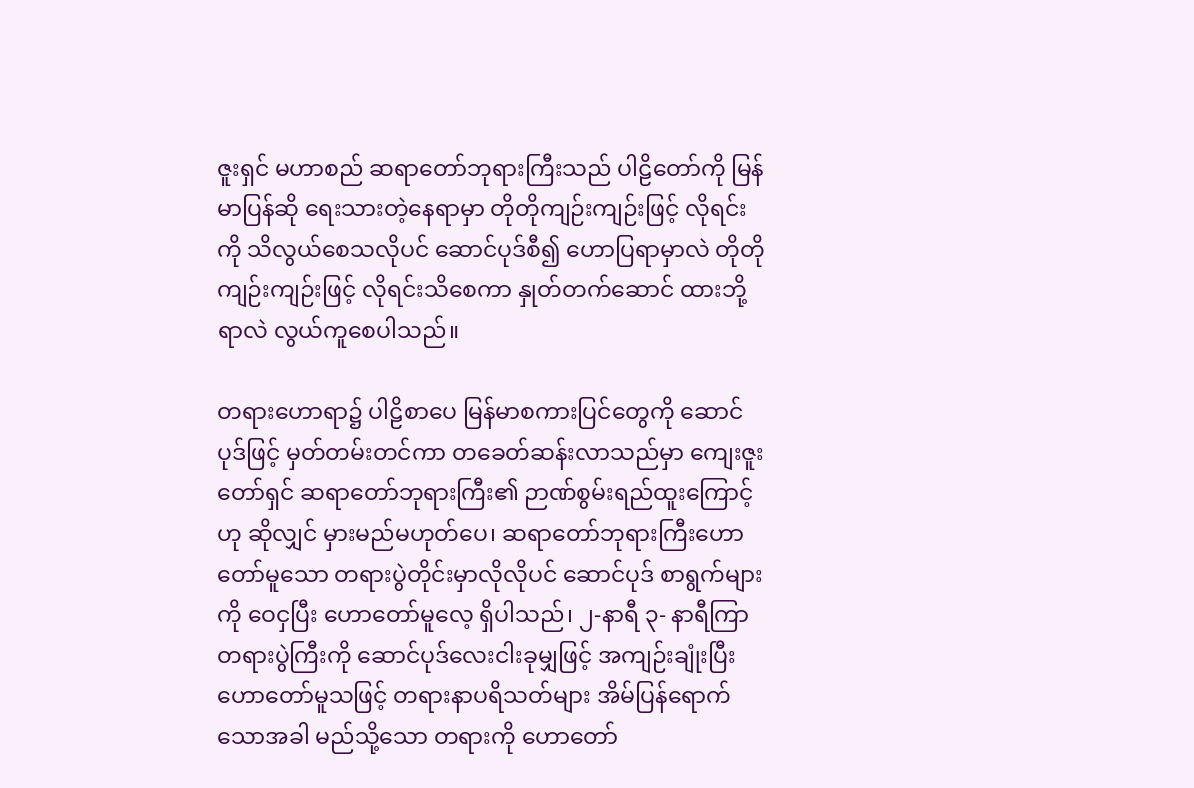ဇူးရှင် မဟာစည် ဆရာတော်ဘုရားကြီးသည် ပါဠိတော်ကို မြန်မာပြန်ဆို ရေးသားတဲ့နေရာမှာ တိုတိုကျဉ်းကျဉ်းဖြင့် လိုရင်းကို သိလွယ်စေသလိုပင် ဆောင်ပုဒ်စီ၍ ဟောပြရာမှာလဲ တိုတို ကျဉ်းကျဉ်းဖြင့် လိုရင်းသိစေကာ နှုတ်တက်ဆောင် ထားဘို့ရာလဲ လွယ်ကူစေပါသည်။

တရားဟောရာ၌ ပါဠိစာပေ မြန်မာစကားပြင်တွေကို ဆောင်ပုဒ်ဖြင့် မှတ်တမ်းတင်ကာ တခေတ်ဆန်းလာသည်မှာ ကျေးဇူးတော်ရှင် ဆရာတော်ဘုရားကြီး၏ ဉာဏ်စွမ်းရည်ထူးကြောင့်ဟု ဆိုလျှင် မှားမည်မဟုတ်ပေ၊ ဆရာတော်ဘုရားကြီးဟောတော်မူသော တရားပွဲတိုင်းမှာလိုလိုပင် ဆောင်ပုဒ် စာရွက်များကို ဝေငှပြီး ဟောတော်မူလေ့ ရှိပါသည်၊ ၂-နာရီ ၃- နာရီကြာ တရားပွဲကြီးကို ဆောင်ပုဒ်လေးငါးခုမျှဖြင့် အကျဉ်းချုံးပြီး ဟောတော်မူသဖြင့် တရားနာပရိသတ်များ အိမ်ပြန်ရောက်သောအခါ မည်သို့သော တရားကို ဟောတော်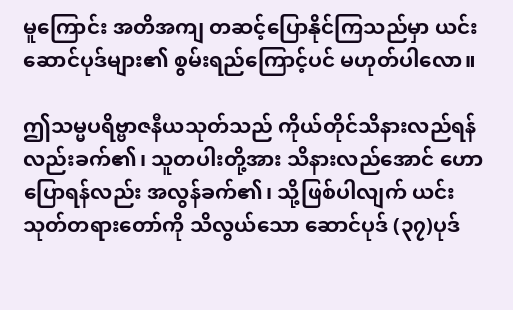မူကြောင်း အတိအကျ တဆင့်ပြောနိုင်ကြသည်မှာ ယင်းဆောင်ပုဒ်များ၏ စွမ်းရည်ကြောင့်ပင် မဟုတ်ပါလော။

ဤသမ္မပရိဗ္ဗာဇနီယသုတ်သည် ကိုယ်တိုင်သိနားလည်ရန်လည်းခက်၏၊ သူတပါးတို့အား သိနားလည်အောင် ဟောပြောရန်လည်း အလွန်ခက်၏၊ သို့ဖြစ်ပါလျက် ယင်းသုတ်တရားတော်ကို သိလွယ်သော ဆောင်ပုဒ် (၃၇)ပုဒ်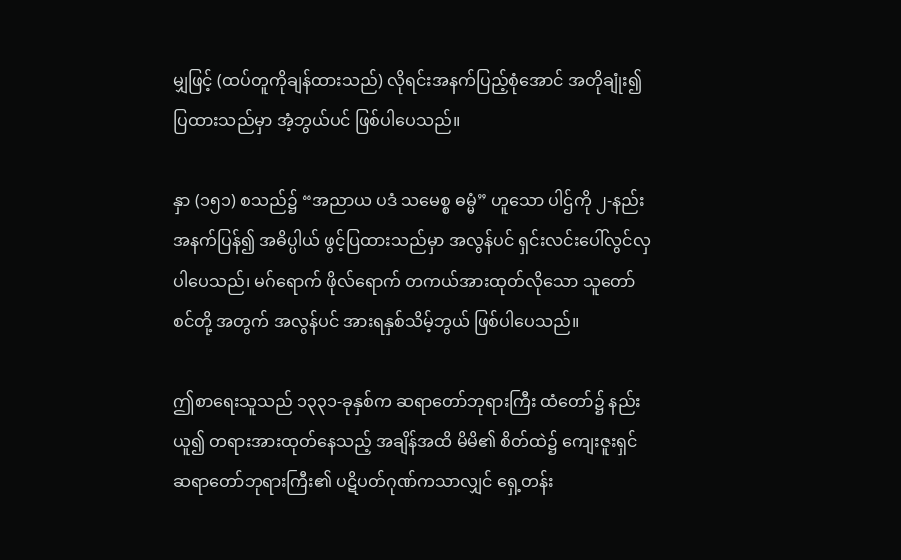မျှဖြင့် (ထပ်တူကိုချန်ထားသည်) လိုရင်းအနက်ပြည့်စုံအောင် အတိုချုံး၍ ပြထားသည်မှာ အံ့ဘွယ်ပင် ဖြစ်ပါပေသည်။

နှာ (၁၅၁) စသည်၌ “အညာယ ပဒံ သမေစ္စ ဓမ္မံ” ဟူသော ပါဌ်ကို ၂-နည်း အနက်ပြန်၍ အဓိပ္ပါယ် ဖွင့်ပြထားသည်မှာ အလွန်ပင် ရှင်းလင်းပေါ်လွင်လှပါပေသည်၊ မဂ်ရောက် ဖိုလ်ရောက် တကယ်အားထုတ်လိုသော သူတော်စင်တို့ အတွက် အလွန်ပင် အားရနှစ်သိမ့်ဘွယ် ဖြစ်ပါပေသည်။

ဤစာရေးသူသည် ၁၃၃၁-ခုနှစ်က ဆရာတော်ဘုရားကြီး ထံတော်၌ နည်းယူ၍ တရားအားထုတ်နေသည့် အချိန်အထိ မိမိ၏ စိတ်ထဲ၌ ကျေးဇူးရှင်ဆရာတော်ဘုရားကြီး၏ ပဋိပတ်ဂုဏ်ကသာလျှင် ရှေ့တန်း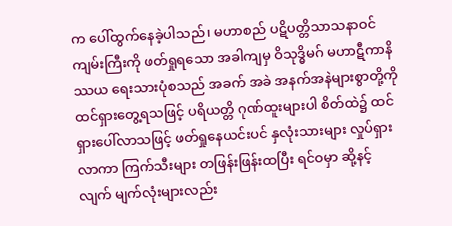က ပေါ်ထွက်နေခဲ့ပါသည်၊ မဟာစည် ပဋိပတ္တိသာသနာဝင်ကျမ်းကြီးကို ဖတ်ရှုရသော အခါကျမှ ဝိသုဒ္ဓိမဂ် မဟာဋီကာနိဿယ ရေးသားပုံစသည် အခက် အခဲ အနက်အနဲများစွာတို့ကို ထင်ရှားတွေ့ရသဖြင့် ပရိယတ္တိ ဂုဏ်ထူးများပါ စိတ်ထဲ၌ ထင်ရှားပေါ်လာသဖြင့် ဖတ်ရှုနေယင်းပင် နှလုံးသားများ လှုပ်ရှားလာကာ ကြက်သီးများ တဖြန်းဖြန်းထပြီး ရင်ဝမှာ ဆို့နင့်လျက် မျက်လုံးများလည်း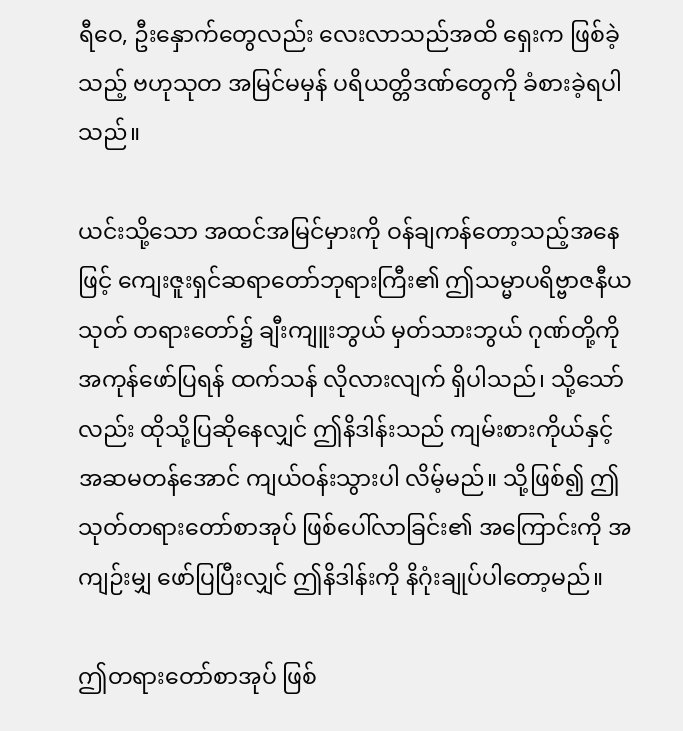ရီဝေ, ဦးနှောက်တွေလည်း လေးလာသည်အထိ ရှေးက ဖြစ်ခဲ့သည့် ဗဟုသုတ အမြင်မမှန် ပရိယတ္တိဒဏ်တွေကို ခံစားခဲ့ရပါသည်။

ယင်းသို့သော အထင်အမြင်မှားကို ဝန်ချကန်တော့သည့်အနေဖြင့် ကျေးဇူးရှင်ဆရာတော်ဘုရားကြီး၏ ဤသမ္မာပရိဗ္ဗာဇနီယသုတ် တရားတော်၌ ချီးကျူးဘွယ် မှတ်သားဘွယ် ဂုဏ်တို့ကို အကုန်ဖော်ပြရန် ထက်သန် လိုလားလျက် ရှိပါသည်၊ သို့သော်လည်း ထိုသို့ပြဆိုနေလျှင် ဤနိဒါန်းသည် ကျမ်းစားကိုယ်နှင့် အဆမတန်အောင် ကျယ်ဝန်းသွားပါ လိမ့်မည်။ သို့ဖြစ်၍ ဤသုတ်တရားတော်စာအုပ် ဖြစ်ပေါ်လာခြင်း၏ အကြောင်းကို အကျဉ်းမျှ ဖော်ပြပြီးလျှင် ဤနိဒါန်းကို နိဂုံးချုပ်ပါတော့မည်။

ဤတရားတော်စာအုပ် ဖြစ်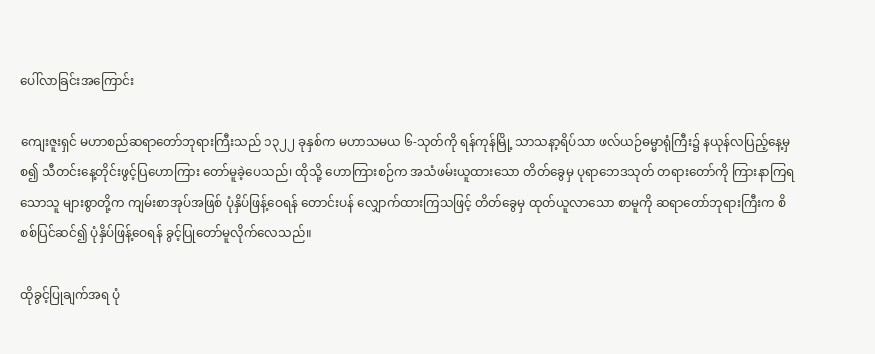ပေါ်လာခြင်းအကြောင်း

ကျေးဇူးရှင် မဟာစည်ဆရာတော်ဘုရားကြီးသည် ၁၃၂၂ ခုနှစ်က မဟာသမယ ၆-သုတ်ကို ရန်ကုန်မြို့ သာသနာ့ရိပ်သာ ဖလ်ယဉ်ဓမ္မာရုံကြီး၌ နယုန်လပြည့်နေ့မှစ၍ သီတင်းနေ့တိုင်းဖွင့်ပြဟောကြား တော်မူခဲ့ပေသည်၊ ထိုသို့ ဟောကြားစဉ်က အသံဖမ်းယူထားသော တိတ်ခွေမှ ပုရာဘေဒသုတ် တရားတော်ကို ကြားနာကြရသောသူ များစွာတို့က ကျမ်းစာအုပ်အဖြစ် ပုံနှိပ်ဖြန့်ဝေရန် တောင်းပန် လျှောက်ထားကြသဖြင့် တိတ်ခွေမှ ထုတ်ယူလာသော စာမူကို ဆရာတော်ဘုရားကြီးက စိစစ်ပြင်ဆင်၍ ပုံနှိပ်ဖြန့်ဝေရန် ခွင့်ပြုတော်မူလိုက်လေသည်။

ထိုခွင့်ပြုချက်အရ ပုံ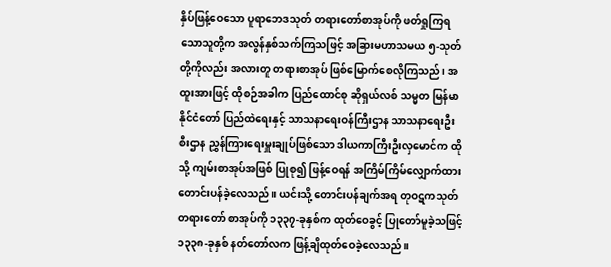နှိပ်ဖြန့်ဝေသော ပူရာဘေဒသုတ် တရားတော်စာအုပ်ကို ဖတ်ရှုကြရသောသူတို့က အလွန်နှစ်သက်ကြသဖြင့် အခြားမဟာသမယ ၅-သုတ် တို့ကိုလည်း အလားတူ တရားစာအုပ် ဖြစ်မြောက်စေလိုကြသည်၊ အထူးအားဖြင့် ထိုစဉ်အခါက ပြည်ထောင်စု ဆိုရှယ်လစ် သမ္မတ မြန်မာနိုင်ငံတော် ပြည်ထဲရေးနှင့် သာသနာရေးဝန်ကြီးဌာန သာသနာရေးဦးစီးဌာန ညွှန်ကြားရေးမှူးချုပ်ဖြစ်သော ဒါယကာကြီးဦးလှမောင်က ထိုသို့ ကျမ်းစာအုပ်အဖြစ် ပြုစု၍ ဖြန့်ဝေရန် အကြိမ်ကြိမ်လျှောက်ထား တောင်းပန်ခဲ့လေသည်။ ယင်းသို့ တောင်းပန်ချက်အရ တုဝဋကသုတ် တရားတော် စာအုပ်ကို ၁၃၃၇-ခုနှစ်က ထုတ်ဝေခွင့် ပြုတော်မူခဲ့သဖြင့် ၁၃၃၈-ခုနှစ် နတ်တော်လက ဖြန့်ချိထုတ်ဝေခဲ့လေသည်။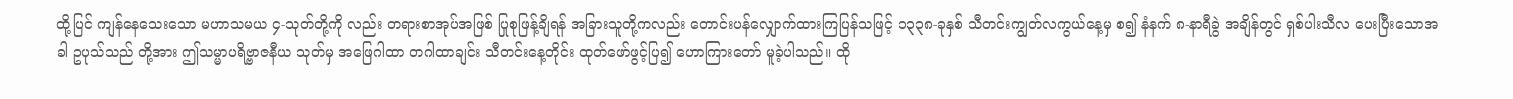ထို့ပြင် ကျန်နေသေးသော မဟာသမယ ၄-သုတ်တို့ကို လည်း တရားစာအုပ်အဖြစ် ပြုစုဖြန့်ချိရန် အခြားသူတို့ကလည်း တောင်းပန်လျှောက်ထားကြပြန်သဖြင့် ၁၃၃၈-ခုနှစ် သီတင်းကျွတ်လကွယ်နေ့မှ စ၍ နံနက် ၈-နာရီခွဲ အချိန်တွင် ရှစ်ပါးသီလ ပေးပြီးသောအခါ ဥပုသ်သည် တို့အား ဤသမ္မာပရိဗ္ဗာဇနီယ သုတ်မှ အဖြေဂါထာ တဂါထာချင်း သီတင်းနေ့တိုင်း ထုတ်ဖော်ဖွင့်ပြ၍ ဟောကြားတော် မူခဲ့ပါသည်။ ထို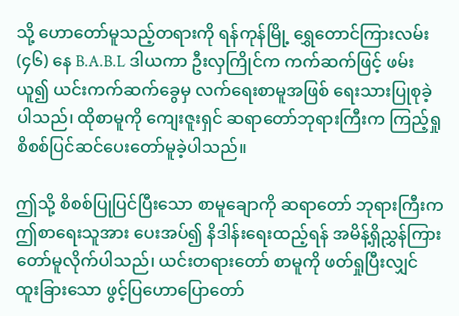သို့ ဟောတော်မူသည့်တရားကို ရန်ကုန်မြို့ ရွှေတောင်ကြားလမ်း (၄၆) နေ B.A.B.L ဒါယကာ ဦးလှကြိုင်က ကက်ဆက်ဖြင့် ဖမ်းယူ၍ ယင်းကက်ဆက်ခွေမှ လက်ရေးစာမူအဖြစ် ရေးသားပြုစုခဲ့ ပါသည်၊ ထိုစာမူကို ကျေးဇူးရှင် ဆရာတော်ဘုရားကြီးက ကြည့်ရှု စိစစ်ပြင်ဆင်ပေးတော်မူခဲ့ပါသည်။

ဤသို့ စိစစ်ပြုပြင်ပြီးသော စာမူချောကို ဆရာတော် ဘုရားကြီးက ဤစာရေးသူအား ပေးအပ်၍ နိဒါန်းရေးထည့်ရန် အမိန့်ရှိညွှန်ကြားတော်မူလိုက်ပါသည်၊ ယင်းတရားတော် စာမူကို ဖတ်ရှုပြီးလျှင် ထူးခြားသော ဖွင့်ပြဟောပြောတော်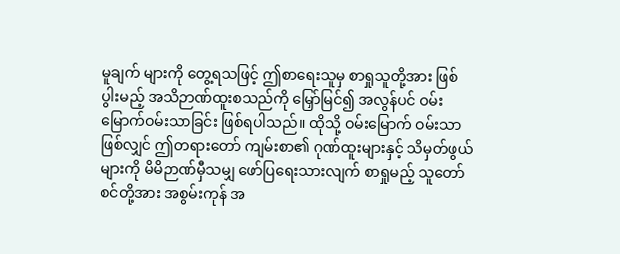မူချက် များကို တွေ့ရသဖြင့် ဤစာရေးသူမှ စာရှုသူတို့အား ဖြစ်ပွါးမည့် အသိဉာဏ်ထူးစသည်ကို မြှော်မြင်၍ အလွန်ပင် ဝမ်းမြောက်ဝမ်းသာခြင်း ဖြစ်ရပါသည်။ ထိုသို့ ဝမ်းမြောက် ဝမ်းသာဖြစ်လျှင် ဤတရားတော် ကျမ်းစာ၏ ဂုဏ်ထူးများနှင့် သိမှတ်ဖွယ်များကို မိမိဉာဏ်မှီသမျှ ဖော်ပြရေးသားလျက် စာရှုမည့် သူတော်စင်တို့အား အစွမ်းကုန် အ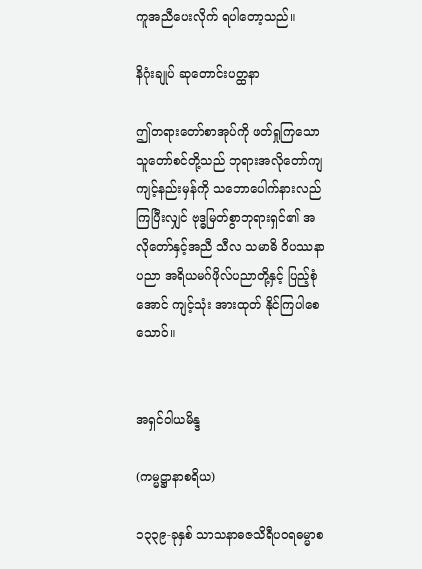ကူအညီပေးလိုက် ရပါတော့သည်။

နိဂုံးချုပ် ဆုတောင်းပတ္ထနာ

ဤတရားတော်စာအုပ်ကို ဖတ်ရှုကြသော သူတော်စင်တို့သည် ဘုရားအလိုတော်ကျ ကျင့်နည်းမှန်ကို သဘောပေါက်နားလည်ကြပြီးလျှင် ဗုဒ္ဓမြတ်စွာဘုရားရှင်၏ အလိုတော်နှင့်အညီ သီလ သမာဓိ ဝိပဿနာပညာ အရိယမဂ်ဖိုလ်ပညာတို့နှင့် ပြည့်စုံအောင် ကျင့်သုံး အားထုတ် နိုင်ကြပါစေသောဝ်။


အရှင်ဝါယမိန္ဒ

(ကမ္မဋ္ဌာနာစရိယ)

၁၃၃၉-ခုနှစ် သာသနာဓဇသိရီပဝရဓမ္မာစ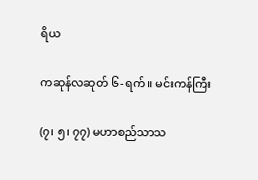ရိယ

ကဆုန်လဆုတ် ၆-ရက်။ မင်းကန်ကြီး

(၇၊ ၅၊ ၇၇) မဟာစည်သာသ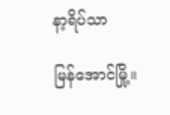နာ့ရိပ်သာ

မြန်အောင်မြို့။